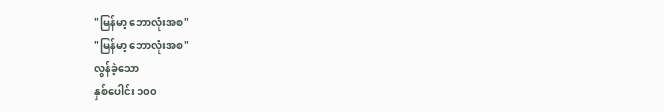"မြန်မာ့ ဘောလုံးအစ"
"မြန်မာ့ ဘောလုံးအစ"
လွန်ခဲ့သော
နှစ်ပေါင်း ၁၀၀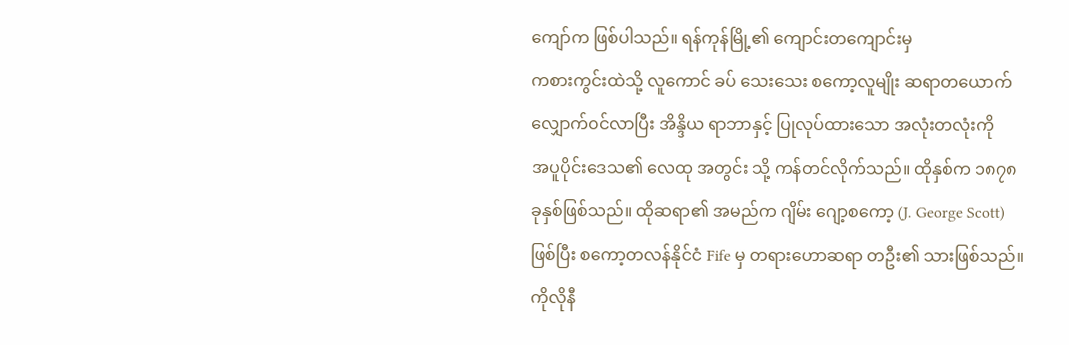ကျော်က ဖြစ်ပါသည်။ ရန်ကုန်မြို့၏ ကျောင်းတကျောင်းမှ
ကစားကွင်းထဲသို့ လူကောင် ခပ် သေးသေး စကော့လူမျိုး ဆရာတယောက်
လျှောက်၀င်လာပြီး အိန္ဒိယ ရာဘာနှင့် ပြုလုပ်ထားသော အလုံးတလုံးကို
အပူပိုင်းဒေသ၏ လေထု အတွင်း သို့ ကန်တင်လိုက်သည်။ ထိုနှစ်က ၁၈၇၈
ခုနှစ်ဖြစ်သည်။ ထိုဆရာ၏ အမည်က ဂျိမ်း ဂျော့စကော့ (J. George Scott)
ဖြစ်ပြီး စကော့တလန်နိုင်ငံ Fife မှ တရားဟောဆရာ တဦး၏ သားဖြစ်သည်။
ကိုလိုနီ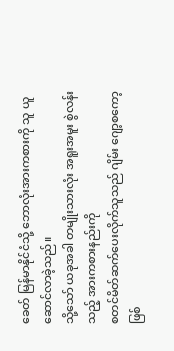ခေတ် မြန်မာနိုင်ငံသို့ ဘောလုံးအားကစားကို သူ ယူဆောင်လာခဲ့သည်။
သို့သော် ယခုအခါ တမျိုးသားလုံး အရူးအမူး စွဲလန်းသည့် အားကစားနည်းကို
စတင်မိတ်ဆက်ပေးလိုက်သူသည် ဂျိမ်း ဂျော့စကော့ ဖြစ်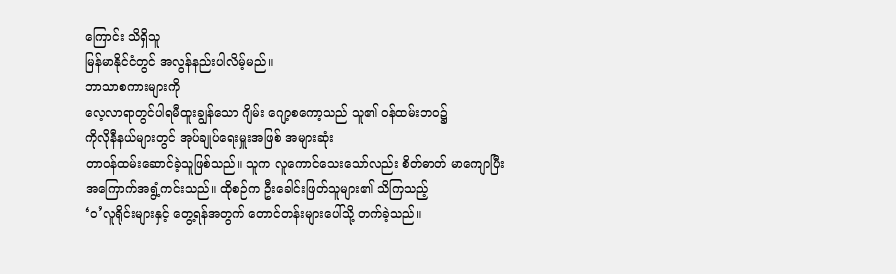ကြောင်း သိရှိသူ
မြန်မာနိုင်ငံတွင် အလွန်နည်းပါလိမ့်မည်။
ဘာသာစကားများကို
လေ့လာရာတွင်ပါရမီထူးချွန်သော ဂျိမ်း ဂျော့စကော့သည် သူ၏ ၀န်ထမ်းဘ၀၌
ကိုလိုနီနယ်များတွင် အုပ်ချုပ်ရေးမှူးအဖြစ် အများဆုံး
တာ၀န်ထမ်းဆောင်ခဲ့သူဖြစ်သည်။ သူက လူကောင်သေးသော်လည်း စိတ်ဓာတ် မာကျောပြီး
အကြောက်အရွံ့ကင်းသည်။ ထိုစဉ်က ဦးခေါင်းဖြတ်သူများ၏ သိကြသည့်
‘၀’လူရိုင်းများနှင့် တွေ့ရန်အတွက် တောင်တန်းများပေါ်သို့ တက်ခဲ့သည်။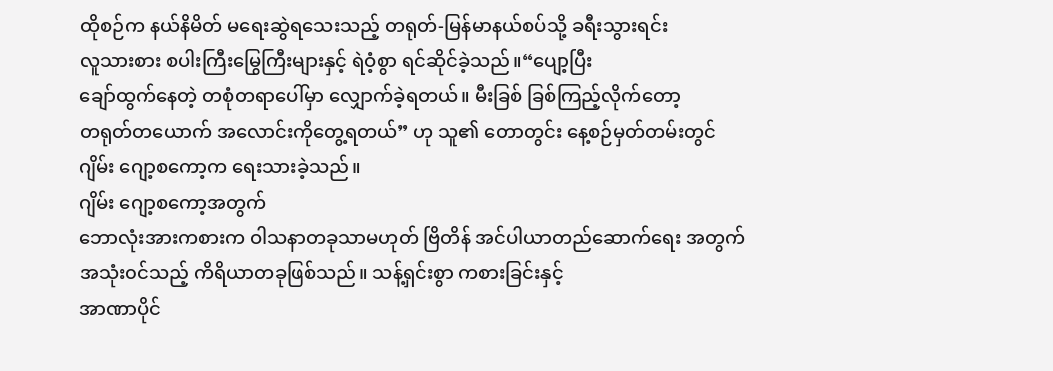ထိုစဉ်က နယ်နိမိတ် မရေးဆွဲရသေးသည့် တရုတ်-မြန်မာနယ်စပ်သို့ ခရီးသွားရင်း
လူသားစား စပါးကြီးမြွေကြီးများနှင့် ရဲဝံ့စွာ ရင်ဆိုင်ခဲ့သည်။“ပျော့ပြီး
ချော်ထွက်နေတဲ့ တစုံတရာပေါ်မှာ လျှောက်ခဲ့ရတယ်။ မီးခြစ် ခြစ်ကြည့်လိုက်တော့
တရုတ်တယောက် အလောင်းကိုတွေ့ရတယ်” ဟု သူ၏ တောတွင်း နေ့စဉ်မှတ်တမ်းတွင်
ဂျိမ်း ဂျော့စကော့က ရေးသားခဲ့သည်။
ဂျိမ်း ဂျော့စကော့အတွက်
ဘောလုံးအားကစားက ဝါသနာတခုသာမဟုတ် ဗြိတိန် အင်ပါယာတည်ဆောက်ရေး အတွက်
အသုံး၀င်သည့် ကိရိယာတခုဖြစ်သည်။ သန့်ရှင်းစွာ ကစားခြင်းနှင့်
အာဏာပိုင်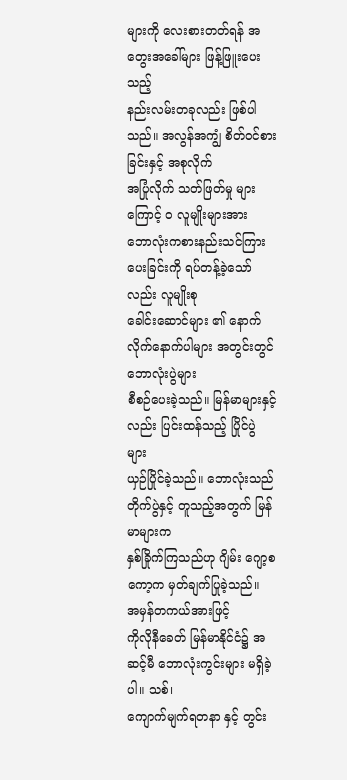များကို လေးစားတတ်ရန် အတွေးအခေါ်များ ဖြန့်ဖြူးပေးသည့်
နည်းလမ်းတခုလည်း ဖြစ်ပါသည်။ အလွန်အကျွံ စိတ်၀င်စားခြင်းနှင့် အစုလိုက်
အပြုံလိုက် သတ်ဖြတ်မှု များကြောင့် ၀ လူမျိုးများအား
ဘောလုံးကစားနည်းသင်ကြားပေးခြင်းကို ရပ်တန့်ခဲ့သော်လည်း လူမျိုးစု
ခေါင်းဆောင်များ ၏ နောက်လိုက်နောက်ပါများ အတွင်းတွင် ဘောလုံးပွဲများ
စီစဉ်ပေးခဲ့သည်။ မြန်မာများနှင့် လည်း ပြင်းထန်သည့် ပြိုင်ပွဲ များ
ယှဉ်ပြိုင်ခဲ့သည်။ ဘောလုံးသည် တိုက်ပွဲနှင့် တူသည့်အတွက် မြန်မာများက
နှစ်ခြိုက်ကြသည်ဟု ဂျိမ်း ဂျော့စကော့က မှတ်ချက်ပြုခဲ့သည်။
အမှန်တကယ်အားဖြင့်
ကိုလိုနီခေတ် မြန်မာနိုင်ငံ၌ အဆင့်မီ ဘောလုံးကွင်းများ မရှိခဲ့ပါ။ သစ်၊
ကျောက်မျက်ရတနာ နှင့် တွင်း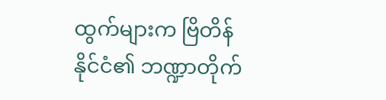ထွက်များက ဗြိတိန်နိုင်ငံ၏ ဘဏ္ဍာတိုက်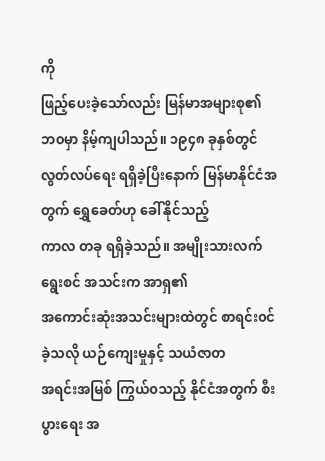ကို
ဖြည့်ပေးခဲ့သော်လည်း မြန်မာအများစု၏ ဘ၀မှာ နိမ့်ကျပါသည်။ ၁၉၄၈ ခုနှစ်တွင်
လွတ်လပ်ရေး ရရှိခဲ့ပြီးနောက် မြန်မာနိုင်ငံအတွက် ရွှေခေတ်ဟု ခေါ်နိုင်သည့်
ကာလ တခု ရရှိခဲ့သည်။ အမျိုးသားလက်ရွေးစင် အသင်းက အာရှ၏
အကောင်းဆုံးအသင်းများထဲတွင် စာရင်း၀င်ခဲ့သလို ယဉ်ကျေးမှုနှင့် သယံဇာတ
အရင်းအမြစ် ကြွယ်၀သည့် နိုင်ငံအတွက် စီးပွားရေး အ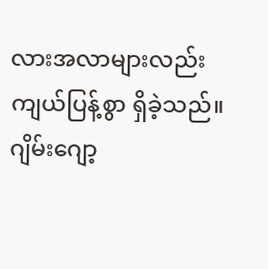လားအလာများလည်း
ကျယ်ပြန့်စွာ ရှိခဲ့သည်။
ဂျိမ်းဂျော့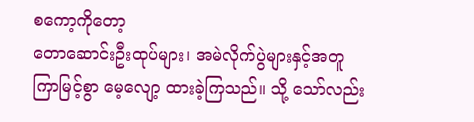စကော့ကိုတော့
တောဆောင်းဦးထုပ်များ၊ အမဲလိုက်ပွဲများနှင့်အတူ
ကြာမြင့်စွာ မေ့လျော့ ထားခဲ့ကြသည်။ သို့ သော်လည်း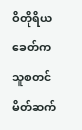ဝိတိုရိယခေတ်က
သူစတင်မိတ်ဆက်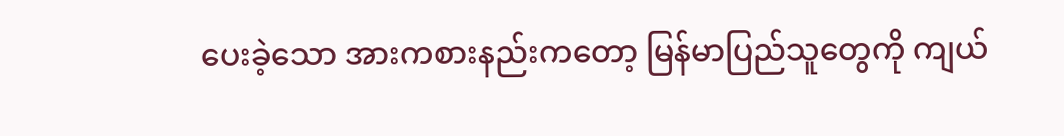ပေးခဲ့သော အားကစားနည်းကတော့ မြန်မာပြည်သူတွေကို ကျယ်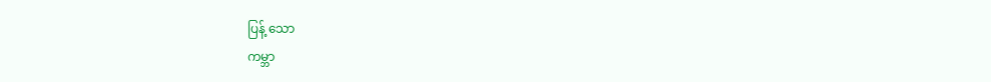ပြန့် သော
ကမ္ဘာ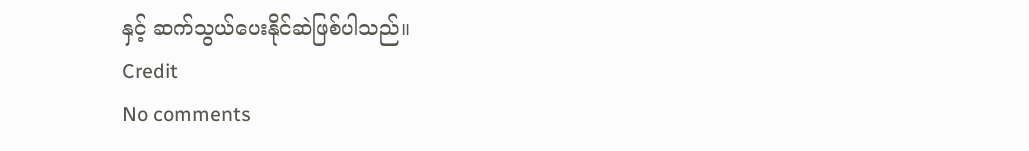နှင့် ဆက်သွယ်ပေးနိုင်ဆဲဖြစ်ပါသည်။
Credit
No comments